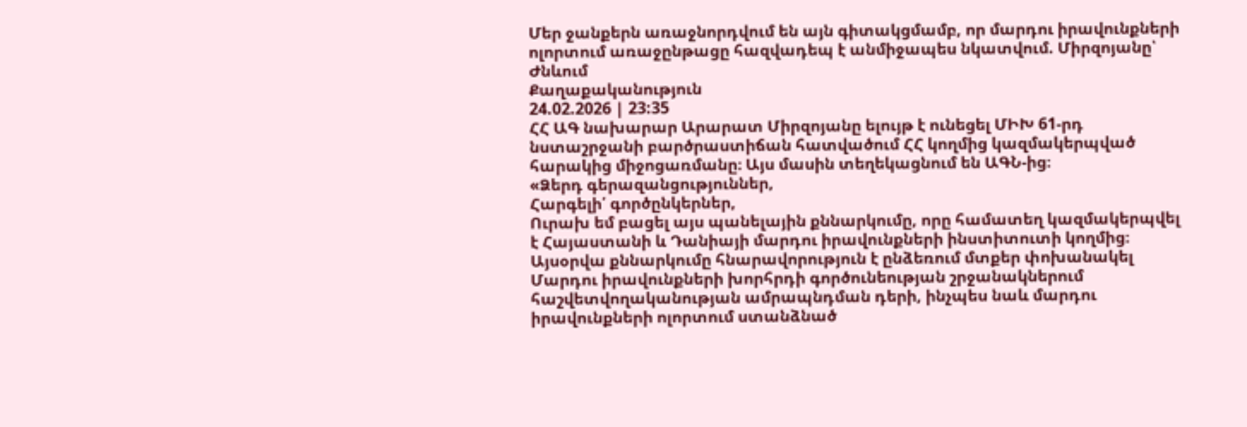Մեր ջանքերն առաջնորդվում են այն գիտակցմամբ, որ մարդու իրավունքների ոլորտում առաջընթացը հազվադեպ է անմիջապես նկատվում. Միրզոյանը՝ Ժնևում
Քաղաքականություն
24.02.2026 | 23:35
ՀՀ ԱԳ նախարար Արարատ Միրզոյանը ելույթ է ունեցել ՄԻԽ 61-րդ նստաշրջանի բարծրաստիճան հատվածում ՀՀ կողմից կազմակերպված հարակից միջոցառմանը։ Այս մասին տեղեկացնում են ԱԳՆ-ից։
«Ձերդ գերազանցություններ,
Հարգելի՛ գործընկերներ,
Ուրախ եմ բացել այս պանելային քննարկումը, որը համատեղ կազմակերպվել է Հայաստանի և Դանիայի մարդու իրավունքների ինստիտուտի կողմից։ Այսօրվա քննարկումը հնարավորություն է ընձեռում մտքեր փոխանակել Մարդու իրավունքների խորհրդի գործունեության շրջանակներում հաշվետվողականության ամրապնդման դերի, ինչպես նաև մարդու իրավունքների ոլորտում ստանձնած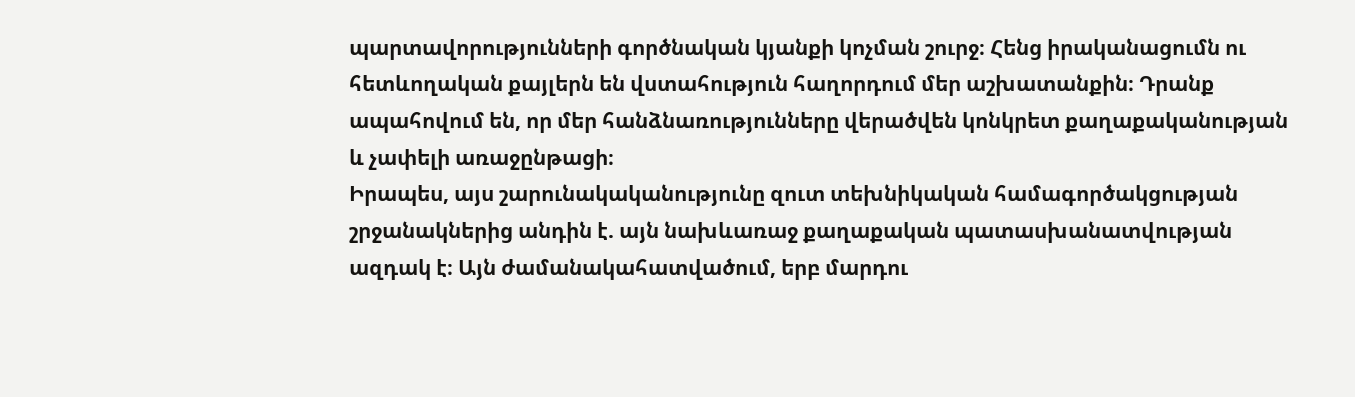պարտավորությունների գործնական կյանքի կոչման շուրջ։ Հենց իրականացումն ու հետևողական քայլերն են վստահություն հաղորդում մեր աշխատանքին։ Դրանք ապահովում են, որ մեր հանձնառությունները վերածվեն կոնկրետ քաղաքականության և չափելի առաջընթացի։
Իրապես, այս շարունակականությունը զուտ տեխնիկական համագործակցության շրջանակներից անդին է. այն նախևառաջ քաղաքական պատասխանատվության ազդակ է։ Այն ժամանակահատվածում, երբ մարդու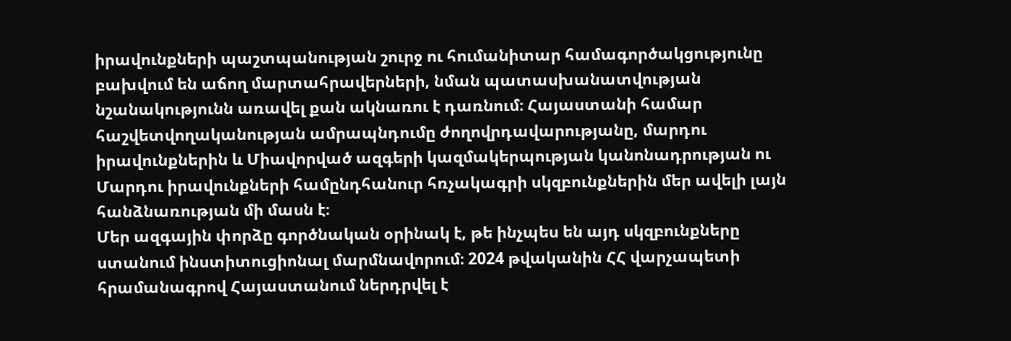իրավունքների պաշտպանության շուրջ ու հումանիտար համագործակցությունը բախվում են աճող մարտահրավերների, նման պատասխանատվության նշանակությունն առավել քան ակնառու է դառնում։ Հայաստանի համար հաշվետվողականության ամրապնդումը ժողովրդավարությանը, մարդու իրավունքներին և Միավորված ազգերի կազմակերպության կանոնադրության ու Մարդու իրավունքների համընդհանուր հռչակագրի սկզբունքներին մեր ավելի լայն հանձնառության մի մասն է։
Մեր ազգային փորձը գործնական օրինակ է, թե ինչպես են այդ սկզբունքները ստանում ինստիտուցիոնալ մարմնավորում։ 2024 թվականին ՀՀ վարչապետի հրամանագրով Հայաստանում ներդրվել է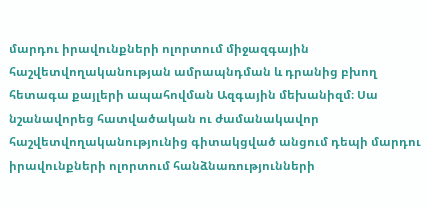մարդու իրավունքների ոլորտում միջազգային հաշվետվողականության ամրապնդման և դրանից բխող հետագա քայլերի ապահովման Ազգային մեխանիզմ։ Սա նշանավորեց հատվածական ու ժամանակավոր հաշվետվողականությունից գիտակցված անցում դեպի մարդու իրավունքների ոլորտում հանձնառությունների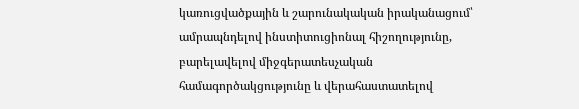կառուցվածքային և շարունակական իրականացում՝ ամրապնդելով ինստիտուցիոնալ հիշողությունը, բարելավելով միջգերատեսչական համագործակցությունը և վերահաստատելով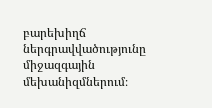բարեխիղճ ներգրավվածությունը միջազգային մեխանիզմներում։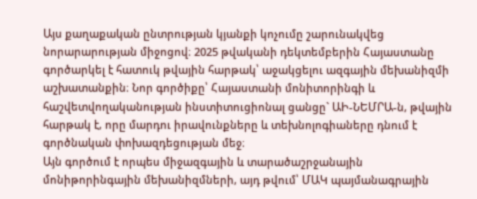Այս քաղաքական ընտրության կյանքի կոչումը շարունակվեց նորարարության միջոցով։ 2025 թվականի դեկտեմբերին Հայաստանը գործարկել է հատուկ թվային հարթակ՝ աջակցելու ազգային մեխանիզմի աշխատանքին։ Նոր գործիքը՝ Հայաստանի մոնիտորինգի և հաշվետվողականության ինստիտուցիոնալ ցանցը` ԱԻ-ՆԵՄՐԱ-ն, թվային հարթակ է, որը մարդու իրավունքները և տեխնոլոգիաները դնում է գործնական փոխազդեցության մեջ։
Այն գործում է որպես միջազգային և տարածաշրջանային մոնիթորինգային մեխանիզմների, այդ թվում՝ ՄԱԿ պայմանագրային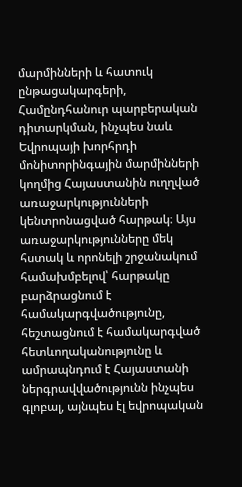մարմինների և հատուկ ընթացակարգերի, Համընդհանուր պարբերական դիտարկման, ինչպես նաև Եվրոպայի խորհրդի մոնիտորինգային մարմինների կողմից Հայաստանին ուղղված առաջարկությունների կենտրոնացված հարթակ։ Այս առաջարկությունները մեկ հստակ և որոնելի շրջանակում համախմբելով՝ հարթակը բարձրացնում է համակարգվածությունը, հեշտացնում է համակարգված հետևողականությունը և ամրապնդում է Հայաստանի ներգրավվածությունն ինչպես գլոբալ, այնպես էլ եվրոպական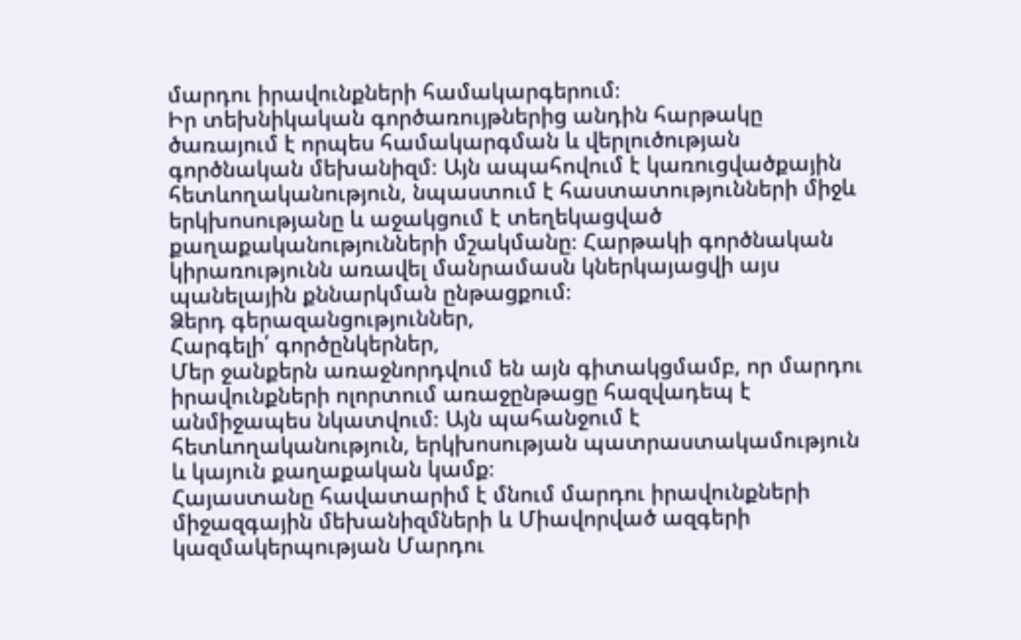մարդու իրավունքների համակարգերում։
Իր տեխնիկական գործառույթներից անդին հարթակը ծառայում է որպես համակարգման և վերլուծության գործնական մեխանիզմ։ Այն ապահովում է կառուցվածքային հետևողականություն, նպաստում է հաստատությունների միջև երկխոսությանը և աջակցում է տեղեկացված քաղաքականությունների մշակմանը։ Հարթակի գործնական կիրառությունն առավել մանրամասն կներկայացվի այս պանելային քննարկման ընթացքում։
Ձերդ գերազանցություններ,
Հարգելի՛ գործընկերներ,
Մեր ջանքերն առաջնորդվում են այն գիտակցմամբ, որ մարդու իրավունքների ոլորտում առաջընթացը հազվադեպ է անմիջապես նկատվում։ Այն պահանջում է հետևողականություն, երկխոսության պատրաստակամություն և կայուն քաղաքական կամք։
Հայաստանը հավատարիմ է մնում մարդու իրավունքների միջազգային մեխանիզմների և Միավորված ազգերի կազմակերպության Մարդու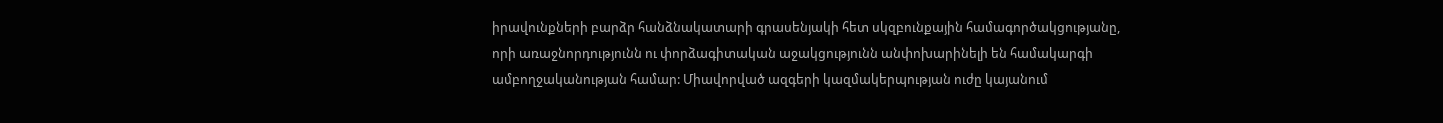իրավունքների բարձր հանձնակատարի գրասենյակի հետ սկզբունքային համագործակցությանը, որի առաջնորդությունն ու փորձագիտական աջակցությունն անփոխարինելի են համակարգի ամբողջականության համար: Միավորված ազգերի կազմակերպության ուժը կայանում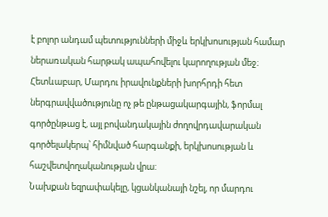է բոլոր անդամ պետությունների միջև երկխոսության համար ներառական հարթակ ապահովելու կարողության մեջ։ Հետևաբար, Մարդու իրավունքների խորհրդի հետ ներգրավվածությունը ոչ թե ընթացակարգային, ֆորմալ գործընթաց է, այլ բովանդակային ժողովրդավարական գործելակերպ՝ հիմնված հարգանքի, երկխոսության և հաշվետվողականության վրա:
Նախքան եզրափակելը, կցանկանայի նշել, որ մարդու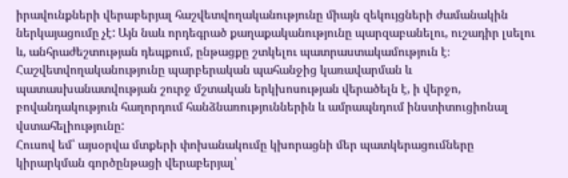իրավունքների վերաբերյալ հաշվետվողականությունը միայն զեկույցների ժամանակին ներկայացումը չէ: Այն նաև որդեգրած քաղաքականությունը պարզաբանելու, ուշադիր լսելու և, անհրաժեշտության դեպքում, ընթացքը շտկելու պատրաստակամություն է։ Հաշվետվողականությունը պարբերական պահանջից կառավարման և պատասխանատվության շուրջ մշտական երկխոսության վերածելն է, ի վերջո, բովանդակություն հաղորդում հանձնառություններին և ամրապնդում ինստիտուցիոնալ վստահելիությունը:
Հուսով եմ՝ այսօրվա մտքերի փոխանակումը կխորացնի մեր պատկերացումները կիրարկման գործընթացի վերաբերյալ՝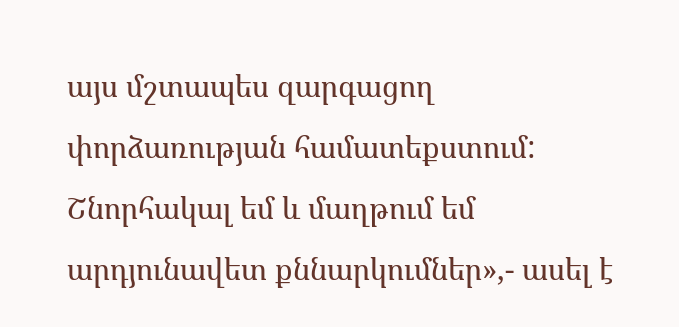այս մշտապես զարգացող փորձառության համատեքստում:
Շնորհակալ եմ և մաղթում եմ արդյունավետ քննարկումներ»,- ասել է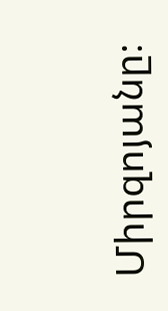Միրզոյանը։